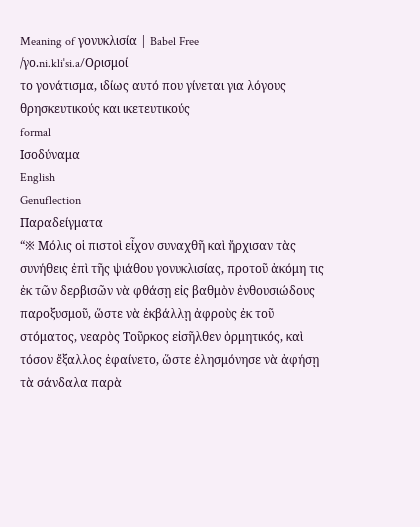Meaning of γονυκλισία | Babel Free
/γo.ni.kliˈsi.a/Ορισμοί
το γονάτισμα, ιδίως αυτό που γίνεται για λόγους θρησκευτικούς και ικετευτικούς
formal
Ισοδύναμα
English
Genuflection
Παραδείγματα
“※ Μόλις οἱ πιστοὶ εἶχον συναχθῆ καὶ ἤρχισαν τὰς συνήθεις ἐπὶ τῆς ψιάθου γονυκλισίας, προτοῦ ἀκόμη τις ἐκ τῶν δερβισῶν νὰ φθάσῃ εἰς βαθμὸν ἐνθουσιώδους παροξυσμοῦ, ὥστε νὰ ἐκβάλλῃ ἀφροὺς ἐκ τοῦ στόματος, νεαρὸς Τοῦρκος εἰσῆλθεν ὁρμητικός, καὶ τόσον ἔξαλλος ἐφαίνετο, ὥστε ἐλησμόνησε νὰ ἀφήσῃ τὰ σάνδαλα παρὰ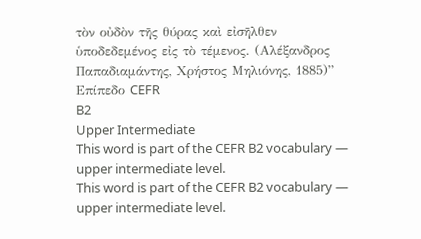τὸν οὐδὸν τῆς θύρας καὶ εἰσῆλθεν ὑποδεδεμένος εἰς τὸ τέμενος. (Αλέξανδρος Παπαδιαμάντης, Χρήστος Μηλιόνης, 1885)”
Επίπεδο CEFR
B2
Upper Intermediate
This word is part of the CEFR B2 vocabulary — upper intermediate level.
This word is part of the CEFR B2 vocabulary — upper intermediate level.